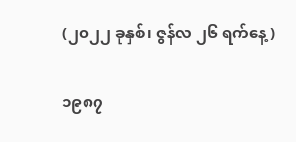(၂၀၂၂ ခုနှစ်၊ ဇွန်လ ၂၆ ရက်နေ့)

၁၉၈၇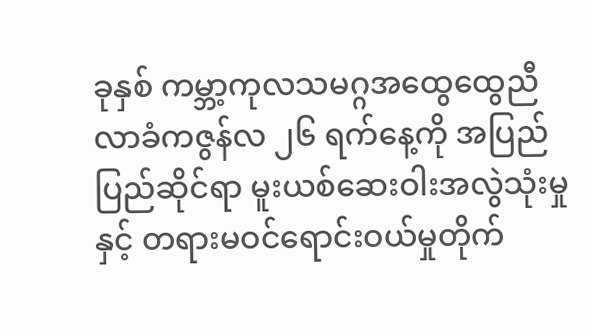ခုနှစ် ကမ္ဘာ့ကုလသမဂ္ဂအထွေထွေညီလာခံကဇွန်လ ၂၆ ရက်နေ့ကို အပြည်ပြည်ဆိုင်ရာ မူးယစ်ဆေးဝါးအလွဲသုံးမှုနှင့် တရားမဝင်ရောင်းဝယ်မှုတိုက်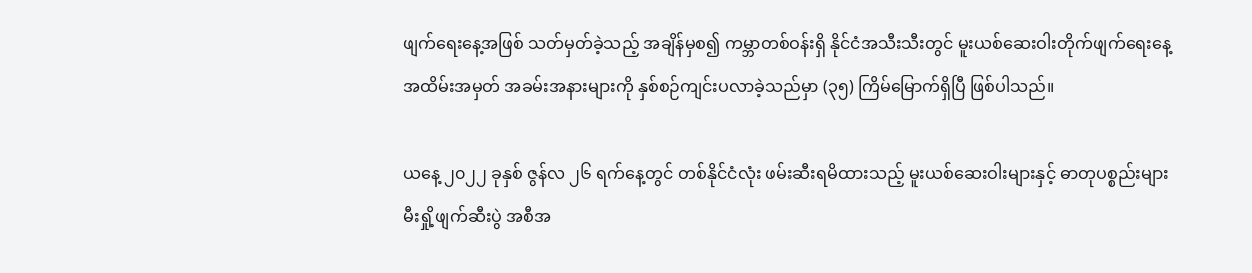ဖျက်ရေးနေ့အဖြစ် သတ်မှတ်ခဲ့သည့် အချိန်မှစ၍ ကမ္ဘာတစ်ဝန်းရှိ နိုင်ငံအသီးသီးတွင် မူးယစ်ဆေးဝါးတိုက်ဖျက်ရေးနေ့ အထိမ်းအမှတ် အခမ်းအနားများကို နှစ်စဉ်ကျင်းပလာခဲ့သည်မှာ (၃၅) ကြိမ်မြောက်ရှိပြီ ဖြစ်ပါသည်။

ယနေ့ ၂၀၂၂ ခုနှစ် ဇွန်လ ၂၆ ရက်နေ့တွင် တစ်နိုင်ငံလုံး ဖမ်းဆီးရမိထားသည့် မူးယစ်ဆေးဝါးများနှင့် ဓာတုပစ္စည်းများ မီးရှို့ဖျက်ဆီးပွဲ အစီအ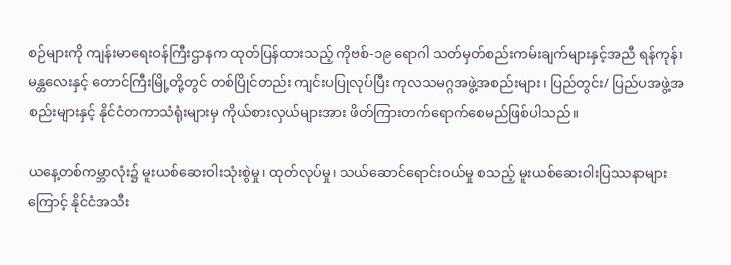စဉ်များကို ကျန်းမာရေးဝန်ကြီးဌာနက ထုတ်ပြန်ထားသည့် ကိုဗစ်-၁၉ ရောဂါ သတ်မှတ်စည်းကမ်းချက်များနှင့်အညီ ရန်ကုန်၊ မန္တလေးနှင့် တောင်ကြီးမြို့တို့တွင် တစ်ပြိုင်တည်း ကျင်းပပြုလုပ်ပြီး ကုလသမဂ္ဂအဖွဲ့အစည်းများ၊ ပြည်တွင်း/ ပြည်ပအဖွဲ့အစည်းများနှင့် နိုင်ငံတကာသံရုံးများမှ ကိုယ်စားလှယ်များအား ဖိတ်ကြားတက်ရောက်စေမည်ဖြစ်ပါသည်။

ယနေ့တစ်ကမ္ဘာလုံး၌ မူးယစ်ဆေးဝါးသုံးစွဲမှု၊ ထုတ်လုပ်မှု၊ သယ်ဆောင်ရောင်းဝယ်မှု စသည့် မူးယစ်ဆေးဝါးပြဿနာများကြောင့် နိုင်ငံအသီး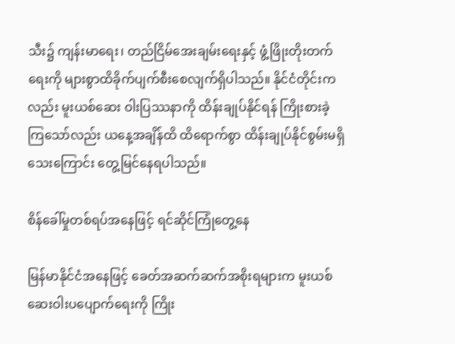သီး၌ ကျန်းမာရေး၊ တည်ငြိမ်အေးချမ်းရေးနှင့် ဖွံ့ဖြိုးတိုးတက်ရေးကို များစွာထိခိုက်ပျက်စီးစေလျက်ရှိပါသည်။ နိုင်ငံတိုင်းကလည်း မူးယစ်ဆေး ဝါးပြဿနာကို ထိန်းချုပ်နိုင်ရန် ကြိုးစားခဲ့ကြသော်လည်း ယနေ့အချိန်ထိ ထိရောက်စွာ ထိန်းချုပ်နိုင်စွမ်းမရှိသေးကြောင်း တွေ့မြင်နေရပါသည်။

စိန်ခေါ်မှုတစ်ရပ်အနေဖြင့် ရင်ဆိုင်ကြုံတွေ့နေ

မြန်မာနိုင်ငံအနေဖြင့် ခေတ်အဆက်ဆက်အစိုးရများက မူးယစ်ဆေးဝါးပပျောက်ရေးကို ကြိုး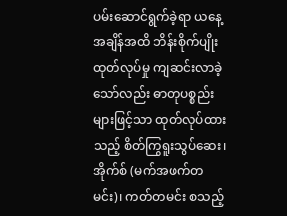ပမ်းဆောင်ရွက်ခဲ့ရာ ယနေ့အချိန်အထိ ဘိန်းစိုက်ပျိုးထုတ်လုပ်မှု ကျဆင်းလာခဲ့သော်လည်း ဓာတုပစ္စည်းများဖြင့်သာ ထုတ်လုပ်ထားသည့် စိတ်ကြွရူးသွပ်ဆေး၊ အိုက်စ် (မက်အဖက်တမင်း)၊ ကတ်တမင်း စသည့်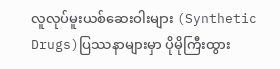လူလုပ်မူးယစ်ဆေးဝါးများ (Synthetic Drugs)ပြဿနာများမှာ ပိုမိုကြီးထွား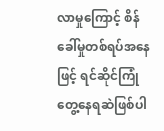လာမှုကြောင့် စိန်ခေါ်မှုတစ်ရပ်အနေဖြင့် ရင်ဆိုင်ကြုံတွေ့နေရဆဲဖြစ်ပါ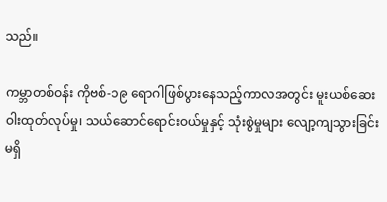သည်။

ကမ္ဘာတစ်ဝန်း ကိုဗစ်-၁၉ ရောဂါဖြစ်ပွားနေသည့်ကာလအတွင်း မူးယစ်ဆေးဝါးထုတ်လုပ်မှု၊ သယ်ဆောင်ရောင်းဝယ်မှုနှင့် သုံးစွဲမှုများ လျော့ကျသွားခြင်းမရှိ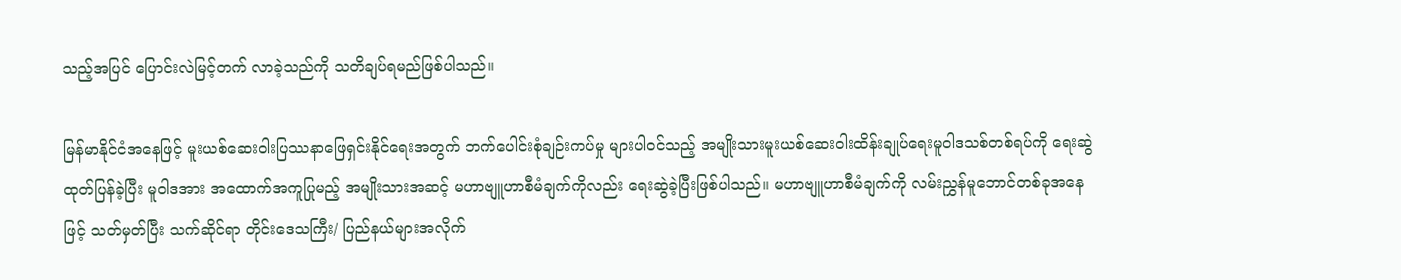သည့်အပြင် ပြောင်းလဲမြင့်တက် လာခဲ့သည်ကို သတိချပ်ရမည်ဖြစ်ပါသည်။

မြန်မာနိုင်ငံအနေဖြင့် မူးယစ်ဆေးဝါးပြဿနာဖြေရှင်းနိုင်ရေးအတွက် ဘက်ပေါင်းစုံချဉ်းကပ်မှု များပါဝင်သည့် အမျိုးသားမူးယစ်ဆေးဝါးထိန်းချုပ်ရေးမူဝါဒသစ်တစ်ရပ်ကို ရေးဆွဲထုတ်ပြန်ခဲ့ပြီး မူဝါဒအား အထောက်အကူပြုမည့် အမျိုးသားအဆင့် မဟာဗျူဟာစီမံချက်ကိုလည်း ရေးဆွဲခဲ့ပြီးဖြစ်ပါသည်။ မဟာဗျူဟာစီမံချက်ကို လမ်းညွှန်မူဘောင်တစ်ခုအနေဖြင့် သတ်မှတ်ပြီး သက်ဆိုင်ရာ တိုင်းဒေသကြီး/ ပြည်နယ်များအလိုက်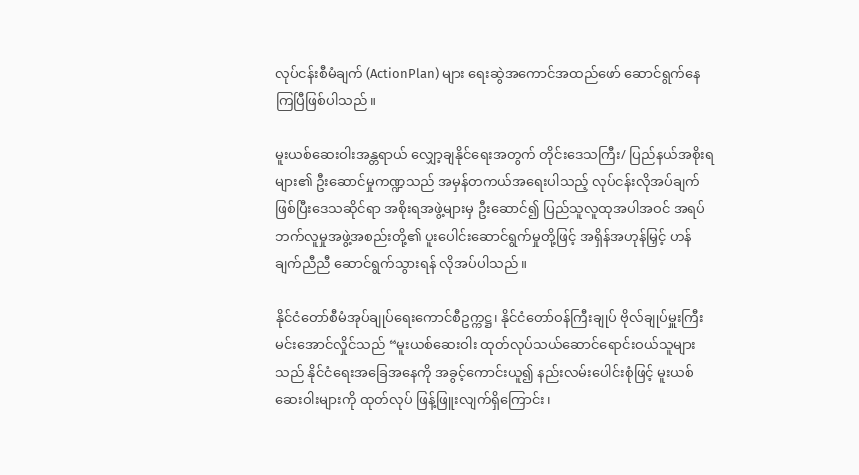လုပ်ငန်းစီမံချက် (ActionPlan) များ ရေးဆွဲအကောင်အထည်ဖော် ဆောင်ရွက်နေကြပြီဖြစ်ပါသည်။

မူးယစ်ဆေးဝါးအန္တရာယ် လျှော့ချနိုင်ရေးအတွက် တိုင်းဒေသကြီး/ ပြည်နယ်အစိုးရများ၏ ဦးဆောင်မှုကဏ္ဍသည် အမှန်တကယ်အရေးပါသည့် လုပ်ငန်းလိုအပ်ချက်ဖြစ်ပြီးဒေသဆိုင်ရာ အစိုးရအဖွဲ့များမှ ဦးဆောင်၍ ပြည်သူလူထုအပါအဝင် အရပ်ဘက်လူမှုအဖွဲ့အစည်းတို့၏ ပူးပေါင်းဆောင်ရွက်မှုတို့ဖြင့် အရှိန်အဟုန်မြှင့် ဟန်ချက်ညီညီ ဆောင်ရွက်သွားရန် လိုအပ်ပါသည်။

နိုင်ငံတော်စီမံအုပ်ချုပ်ရေးကောင်စီဥက္ကဋ္ဌ၊ နိုင်ငံတော်ဝန်ကြီးချုပ် ဗိုလ်ချုပ်မှူးကြီးမင်းအောင်လှိုင်သည် “မူးယစ်ဆေးဝါး ထုတ်လုပ်သယ်ဆောင်ရောင်းဝယ်သူများသည် နိုင်ငံရေးအခြေအနေကို အခွင့်ကောင်းယူ၍ နည်းလမ်းပေါင်းစုံဖြင့် မူးယစ်ဆေးဝါးများကို ထုတ်လုပ် ဖြန့်ဖြူးလျက်ရှိကြောင်း၊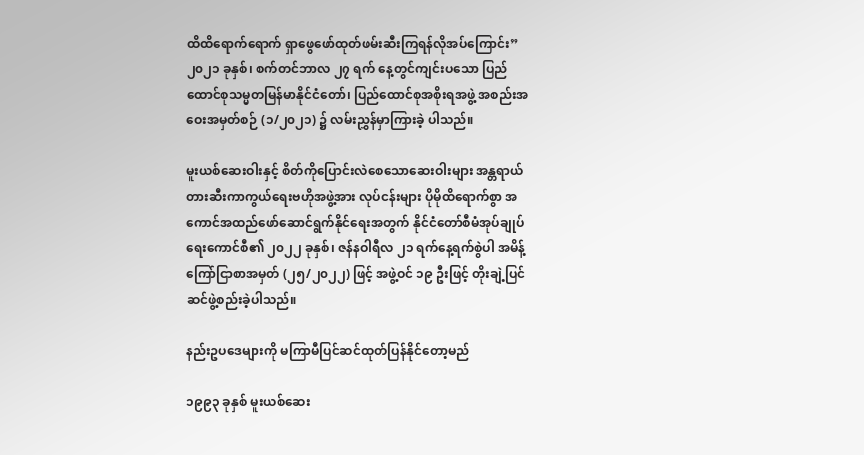ထိထိရောက်ရောက် ရှာဖွေဖော်ထုတ်ဖမ်းဆီးကြရန်လိုအပ်ကြောင်း”  ၂၀၂၁ ခုနှစ်၊ စက်တင်ဘာလ ၂၇ ရက် နေ့တွင်ကျင်းပသော ပြည်ထောင်စုသမ္မတမြန်မာနိုင်ငံတော်၊ ပြည်ထောင်စုအစိုးရအဖွဲ့ အစည်းအဝေးအမှတ်စဉ် (၁/၂၀၂၁) ၌ လမ်းညွှန်မှာကြားခဲ့ ပါသည်။

မူးယစ်ဆေးဝါးနှင့် စိတ်ကိုပြောင်းလဲစေသောဆေးဝါးများ အန္တရာယ်တားဆီးကာကွယ်ရေးဗဟိုအဖွဲ့အား လုပ်ငန်းများ ပိုမိုထိရောက်စွာ အကောင်အထည်ဖော်ဆောင်ရွက်နိုင်ရေးအတွက် နိုင်ငံတော်စီမံအုပ်ချုပ်ရေးကောင်စီ၏ ၂၀၂၂ ခုနှစ်၊ ဇန်နဝါရီလ ၂၁ ရက်နေ့ရက်စွဲပါ အမိန့် ကြော်ငြာစာအမှတ် (၂၅/၂၀၂၂) ဖြင့် အဖွဲ့ဝင် ၁၉ ဦးဖြင့် တိုးချဲ့ပြင်ဆင်ဖွဲ့စည်းခဲ့ပါသည်။

နည်းဥပဒေများကို မကြာမီပြင်ဆင်ထုတ်ပြန်နိုင်တော့မည်

၁၉၉၃ ခုနှစ် မူးယစ်ဆေး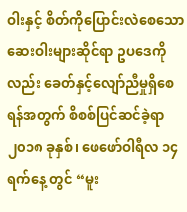ဝါးနှင့် စိတ်ကိုပြောင်းလဲစေသော ဆေးဝါးများဆိုင်ရာ ဥပဒေကိုလည်း ခေတ်နှင့်လျော်ညီမှုရှိစေရန်အတွက် စိစစ်ပြင်ဆင်ခဲ့ရာ ၂၀၁၈ ခုနှစ်၊ ဖေဖော်ဝါရီလ ၁၄ ရက်နေ့ တွင် “မူး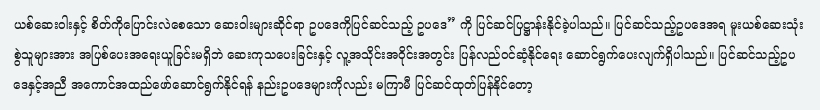ယစ်ဆေးဝါးနှင့် စိတ်ကိုပြောင်းလဲစေသော ဆေးဝါးများဆိုင်ရာ ဥပဒေကိုပြင်ဆင်သည့် ဥပဒေ” ကို ပြင်ဆင်ပြဋ္ဌာန်းနိုင်ခဲ့ပါသည်။ ပြင်ဆင်သည့်ဥပဒေအရ မူးယစ်ဆေးသုံးစွဲသူများအား အပြစ်ပေးအရေးယူခြင်းမရှိဘဲ ဆေးကုသပေးခြင်းနှင့် လူ့အသိုင်းအဝိုင်းအတွင်း ပြန်လည်ဝင်ဆံ့နိုင်ရေး ဆောင်ရွက်ပေးလျက်ရှိပါသည်။ ပြင်ဆင်သည့်ဥပဒေနှင့်အညီ အကောင်အထည်ဖော်ဆောင်ရွက်နိုင်ရန် နည်းဥပဒေများကိုလည်း မကြာမီ ပြင်ဆင်ထုတ်ပြန်နိုင်တော့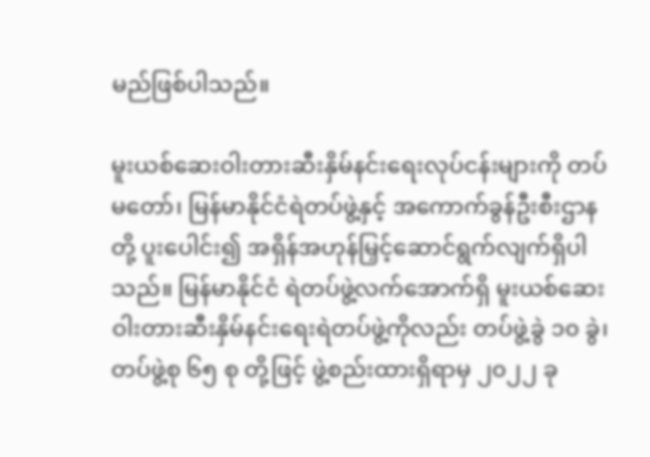မည်ဖြစ်ပါသည်။

မူးယစ်ဆေးဝါးတားဆီးနှိမ်နင်းရေးလုပ်ငန်းများကို တပ်မတော်၊ မြန်မာနိုင်ငံရဲတပ်ဖွဲ့နှင့် အကောက်ခွန်ဦးစီးဌာနတို့ ပူးပေါင်း၍ အရှိန်အဟုန်မြှင့်ဆောင်ရွက်လျက်ရှိပါသည်။ မြန်မာနိုင်ငံ ရဲတပ်ဖွဲ့လက်အောက်ရှိ မူးယစ်ဆေးဝါးတားဆီးနှိမ်နင်းရေးရဲတပ်ဖွဲ့ကိုလည်း တပ်ဖွဲ့ခွဲ ၁၀ ခွဲ၊ တပ်ဖွဲ့စု ၆၅ စု တို့ဖြင့် ဖွဲ့စည်းထားရှိရာမှ ၂၀၂၂ ခု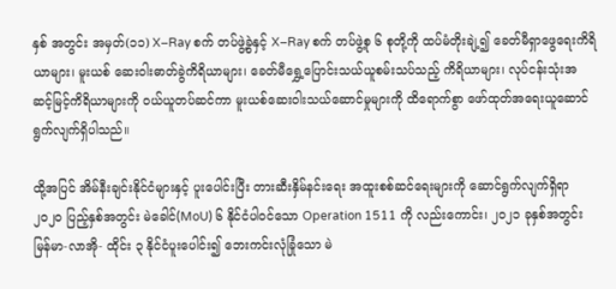နှစ် အတွင်း အမှတ်(၁၁) X–Ray စက် တပ်ဖွဲ့ခွဲနှင့် X–Ray စက် တပ်ဖွဲ့စု ၆ စုတို့ကို ထပ်မံတိုးချဲ့၍ ခေတ်မီရှာဖွေရေးကိရိယာများ၊ မူးယစ် ဆေးဝါးဓာတ်ခွဲကိရိယာများ၊ ခေတ်မီရွှေ့ပြောင်းသယ်ယူစမ်းသပ်သည့် ကိရိယာများ၊ လုပ်ငန်းသုံးအဆင့်မြင့်ကိရိယာများကို ဝယ်ယူတပ်ဆင်ကာ မူးယစ်ဆေးဝါးသယ်ဆောင်မှုများကို ထိရောက်စွာ ဖော်ထုတ်အရေးယူဆောင်ရွက်လျက်ရှိပါသည်။

ထို့အပြင် အိမ်နီးချင်းနိုင်ငံများနှင့် ပူးပေါင်းပြီး တားဆီးနှိမ်နင်းရေး အထူးစစ်ဆင်ရေးများကို ဆောင်ရွက်လျက်ရှိရာ ၂၀၂၀ ပြည့်နှစ်အတွင်း မဲခေါင်(MoU) ၆ နိုင်ငံပါဝင်သော Operation 1511 ကို လည်းကောင်း၊ ၂၀၂၁ ခုနှစ်အတွင်း မြန်မာ-လာအို- ထိုင်း ၃ နိုင်ငံပူးပေါင်း၍ ဘေးကင်းလုံခြုံသော မဲ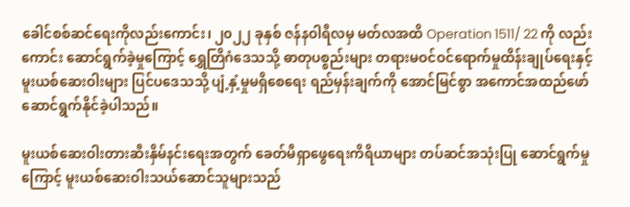ခေါင်စစ်ဆင်ရေးကိုလည်းကောင်း၊ ၂၀၂၂ ခုနှစ် ဇန်နဝါရီလမှ မတ်လအထိ Operation 1511/ 22 ကို လည်း ကောင်း ဆောင်ရွက်ခဲ့မှုကြောင့် ရွှေတြိဂံဒေသသို့ ဓာတုပစ္စည်းများ တရားမဝင်ဝင်ရောက်မှုထိန်းချုပ်ရေးနှင့် မူးယစ်ဆေးဝါးများ ပြင်ပဒေသသို့ ပျံ့နှံ့မှုမရှိစေရေး ရည်မှန်းချက်ကို အောင်မြင်စွာ အကောင်အထည်ဖော်ဆောင်ရွက်နိုင်ခဲ့ပါသည်။

မူးယစ်ဆေးဝါးတားဆီးနှိမ်နင်းရေးအတွက် ခေတ်မီရှာဖွေရေးကိရိယာများ တပ်ဆင်အသုံးပြု ဆောင်ရွက်မှုကြောင့် မူးယစ်ဆေးဝါးသယ်ဆောင်သူများသည်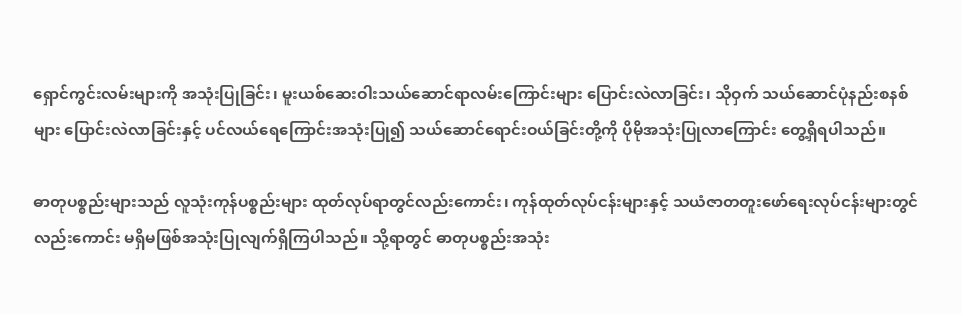ရှောင်ကွင်းလမ်းများကို အသုံးပြုခြင်း၊ မူးယစ်ဆေးဝါးသယ်ဆောင်ရာလမ်းကြောင်းများ ပြောင်းလဲလာခြင်း၊ သိုဝှက် သယ်ဆောင်ပုံနည်းစနစ်များ ပြောင်းလဲလာခြင်းနှင့် ပင်လယ်ရေကြောင်းအသုံးပြု၍ သယ်ဆောင်ရောင်းဝယ်ခြင်းတို့ကို ပိုမိုအသုံးပြုလာကြောင်း တွေ့ရှိရပါသည်။

ဓာတုပစ္စည်းများသည် လူသုံးကုန်ပစ္စည်းများ ထုတ်လုပ်ရာတွင်လည်းကောင်း၊ ကုန်ထုတ်လုပ်ငန်းများနှင့် သယံဇာတတူးဖော်ရေးလုပ်ငန်းများတွင်လည်းကောင်း မရှိမဖြစ်အသုံးပြုလျက်ရှိကြပါသည်။ သို့ရာတွင် ဓာတုပစ္စည်းအသုံး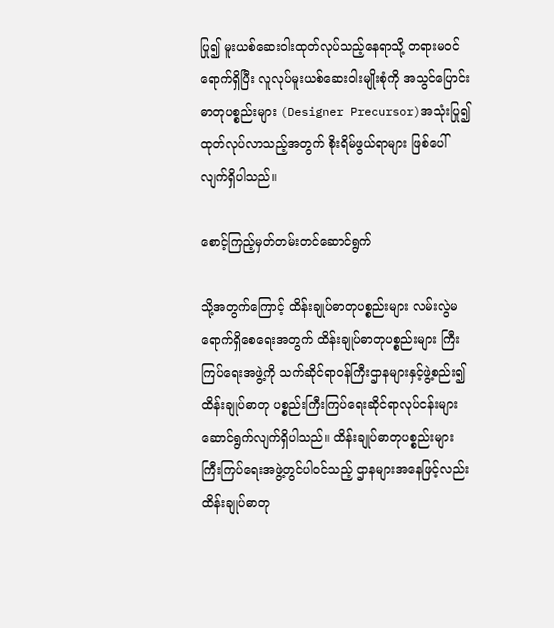ပြု၍ မူးယစ်ဆေးဝါးထုတ်လုပ်သည့်နေရာသို့ တရားမဝင်ရောက်ရှိပြီး လူလုပ်မူးယစ်ဆေးဝါးမျိုးစုံကို အသွင်ပြောင်းဓာတုပစ္စည်းများ (Designer Precursor)အသုံးပြု၍ ထုတ်လုပ်လာသည့်အတွက် စိုးရိမ်ဖွယ်ရာများ ဖြစ်ပေါ်လျက်ရှိပါသည်။

စောင့်ကြည့်မှတ်တမ်းတင်ဆောင်ရွက်

သို့အတွက်ကြောင့် ထိန်းချုပ်ဓာတုပစ္စည်းများ လမ်းလွဲမရောက်ရှိစေရေးအတွက် ထိန်းချုပ်ဓာတုပစ္စည်းများ ကြီးကြပ်ရေးအဖွဲ့ကို သက်ဆိုင်ရာဝန်ကြီးဌာနများနှင့်ဖွဲ့စည်း၍ ထိန်းချုပ်ဓာတု ပစ္စည်းကြီးကြပ်ရေးဆိုင်ရာလုပ်ငန်းများ ဆောင်ရွက်လျက်ရှိပါသည်။ ထိန်းချုပ်ဓာတုပစ္စည်းများ ကြီးကြပ်ရေးအဖွဲ့တွင်ပါဝင်သည့် ဌာနများအနေဖြင့်လည်း ထိန်းချုပ်ဓာတု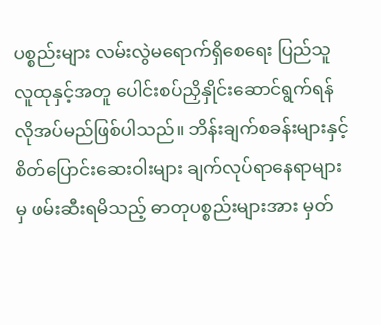ပစ္စည်းများ လမ်းလွဲမရောက်ရှိစေရေး ပြည်သူလူထုနှင့်အတူ ပေါင်းစပ်ညှိနှိုင်းဆောင်ရွက်ရန် လိုအပ်မည်ဖြစ်ပါသည်။ ဘိန်းချက်စခန်းများနှင့် စိတ်ပြောင်းဆေးဝါးများ ချက်လုပ်ရာနေရာများမှ ဖမ်းဆီးရမိသည့် ဓာတုပစ္စည်းများအား မှတ်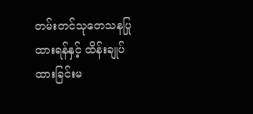တမ်းတင်သုတေသနပြုထားရန်နှင့် ထိန်းချုပ်ထားခြင်းမ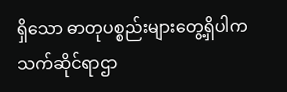ရှိသော ဓာတုပစ္စည်းများတွေ့ရှိပါက သက်ဆိုင်ရာဌာ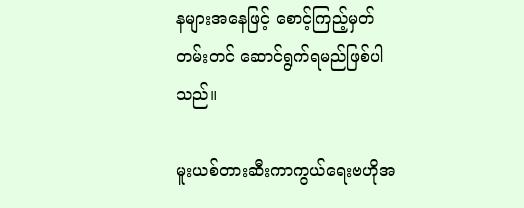နများအနေဖြင့် စောင့်ကြည့်မှတ်တမ်းတင် ဆောင်ရွက်ရမည်ဖြစ်ပါသည်။

မူးယစ်တားဆီးကာကွယ်ရေးဗဟိုအ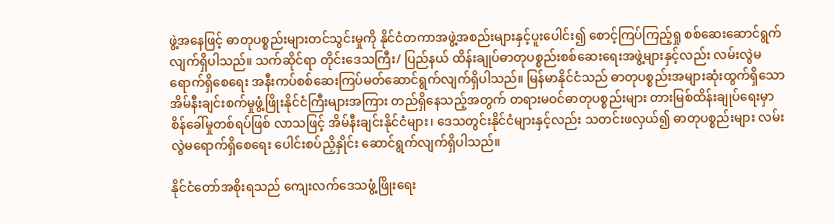ဖွဲ့အနေဖြင့် ဓာတုပစ္စည်းများတင်သွင်းမှုကို နိုင်ငံတကာအဖွဲ့အစည်းများနှင့်ပူးပေါင်း၍ စောင့်ကြပ်ကြည့်ရှု စစ်ဆေးဆောင်ရွက်လျက်ရှိပါသည်။ သက်ဆိုင်ရာ တိုင်းဒေသကြီး/ ပြည်နယ် ထိန်းချုပ်ဓာတုပစ္စည်းစစ်ဆေးရေးအဖွဲ့များနှင့်လည်း လမ်းလွဲမရောက်ရှိစေရေး အနီးကပ်စစ်ဆေးကြပ်မတ်ဆောင်ရွက်လျက်ရှိပါသည်။ မြန်မာနိုင်ငံသည် ဓာတုပစ္စည်းအများဆုံးထွက်ရှိသော အိမ်နီးချင်းစက်မှုဖွံ့ဖြိုးနိုင်ငံကြီးများအကြား တည်ရှိနေသည့်အတွက် တရားမဝင်ဓာတုပစ္စည်းများ တားမြစ်ထိန်းချုပ်ရေးမှာ စိန်ခေါ်မှုတစ်ရပ်ဖြစ် လာသဖြင့် အိမ်နီးချင်းနိုင်ငံများ၊ ဒေသတွင်းနိုင်ငံများနှင့်လည်း သတင်းဖလှယ်၍ ဓာတုပစ္စည်းများ လမ်းလွဲမရောက်ရှိစေရေး ပေါင်းစပ်ညှိနှိုင်း ဆောင်ရွက်လျက်ရှိပါသည်။

နိုင်ငံတော်အစိုးရသည် ကျေးလက်ဒေသဖွံ့ဖြိုးရေး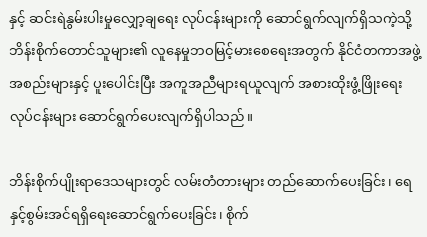နှင့် ဆင်းရဲနွမ်းပါးမှုလျှော့ချရေး လုပ်ငန်းများကို ဆောင်ရွက်လျက်ရှိသကဲ့သို့ ဘိန်းစိုက်တောင်သူများ၏ လူနေမှုဘဝမြင့်မားစေရေးအတွက် နိုင်ငံတကာအဖွဲ့အစည်းများနှင့် ပူးပေါင်းပြီး အကူအညီများရယူလျက် အစားထိုးဖွံ့ဖြိုးရေး လုပ်ငန်းများ ဆောင်ရွက်ပေးလျက်ရှိပါသည်။

ဘိန်းစိုက်ပျိုးရာဒေသများတွင် လမ်းတံတားများ တည်ဆောက်ပေးခြင်း၊ ရေနှင့်စွမ်းအင်ရရှိရေးဆောင်ရွက်ပေးခြင်း၊ စိုက်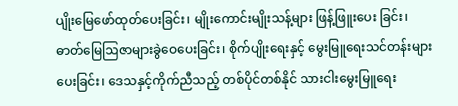ပျိုးမြေဖော်ထုတ်ပေးခြင်း၊ မျိုးကောင်းမျိုးသန့်များ ဖြန့်ဖြူးပေး ခြင်း၊ ဓာတ်မြေဩဇာများခွဲဝေပေးခြင်း၊ စိုက်ပျိုးရေးနှင့် မွေးမြူရေးသင်တန်းများပေးခြင်း၊ ဒေသနှင့်ကိုက်ညီသည့် တစ်ပိုင်တစ်နိုင် သားငါးမွေးမြူရေး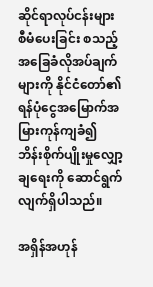ဆိုင်ရာလုပ်ငန်းများ စီမံပေးခြင်း စသည့် အခြေခံလိုအပ်ချက်များကို နိုင်ငံတော်၏ ရန်ပုံငွေအမြောက်အမြားကုန်ကျခံ၍ ဘိန်းစိုက်ပျိုးမှုလျှော့ချရေးကို ဆောင်ရွက်လျက်ရှိပါသည်။

အရှိန်အဟုန်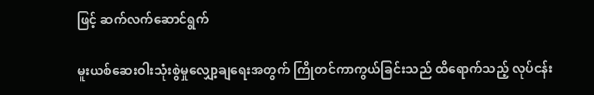ဖြင့် ဆက်လက်ဆောင်ရွက်

မူးယစ်ဆေးဝါးသုံးစွဲမှုလျှော့ချရေးအတွက် ကြိုတင်ကာကွယ်ခြင်းသည် ထိရောက်သည့် လုပ်ငန်း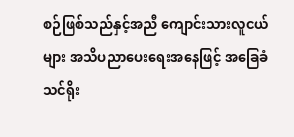စဉ်ဖြစ်သည်နှင့်အညီ ကျောင်းသားလူငယ်များ အသိပညာပေးရေးအနေဖြင့် အခြေခံသင်ရိုး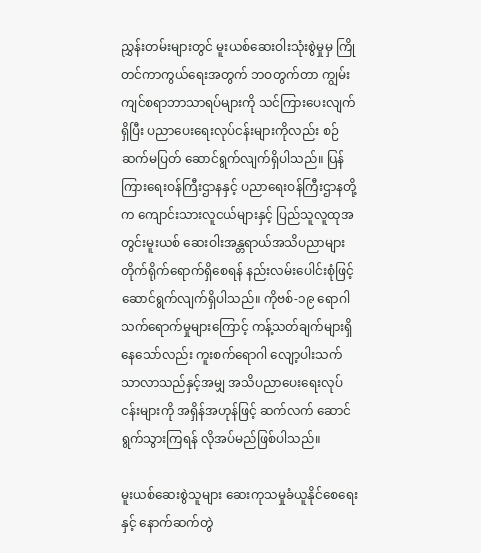ညွှန်းတမ်းများတွင် မူးယစ်ဆေးဝါးသုံးစွဲမှုမှ ကြိုတင်ကာကွယ်ရေးအတွက် ဘဝတွက်တာ ကျွမ်းကျင်စရာဘာသာရပ်များကို သင်ကြားပေးလျက်ရှိပြီး ပညာပေးရေးလုပ်ငန်းများကိုလည်း စဉ်ဆက်မပြတ် ဆောင်ရွက်လျက်ရှိပါသည်။ ပြန်ကြားရေးဝန်ကြီးဌာနနှင့် ပညာရေးဝန်ကြီးဌာနတို့က ကျောင်းသားလူငယ်များနှင့် ပြည်သူလူထုအတွင်းမူးယစ် ဆေးဝါးအန္တရာယ်အသိပညာများ တိုက်ရိုက်ရောက်ရှိစေရန် နည်းလမ်းပေါင်းစုံဖြင့် ဆောင်ရွက်လျက်ရှိပါသည်။ ကိုဗစ်-၁၉ ရောဂါ သက်ရောက်မှုများကြောင့် ကန့်သတ်ချက်များရှိနေသော်လည်း ကူးစက်ရောဂါ လျော့ပါးသက်သာလာသည်နှင့်အမျှ အသိပညာပေးရေးလုပ်ငန်းများကို အရှိန်အဟုန်ဖြင့် ဆက်လက် ဆောင်ရွက်သွားကြရန် လိုအပ်မည်ဖြစ်ပါသည်။

မူးယစ်ဆေးစွဲသူများ ဆေးကုသမှုခံယူနိုင်စေရေးနှင့် နောက်ဆက်တွဲ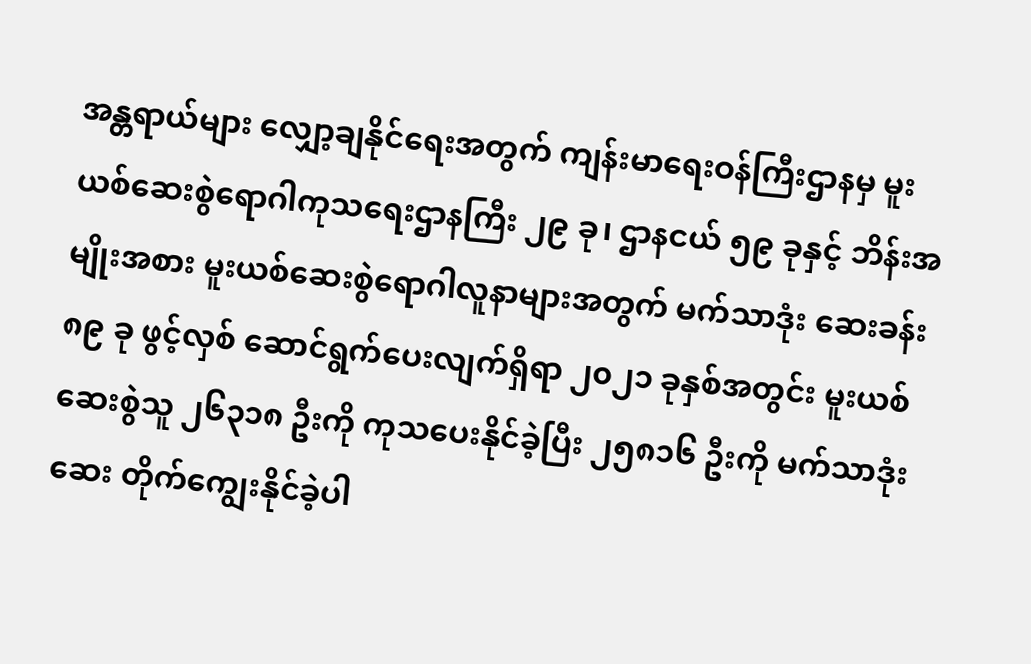အန္တရာယ်များ လျှော့ချနိုင်ရေးအတွက် ကျန်းမာရေးဝန်ကြီးဌာနမှ မူးယစ်ဆေးစွဲရောဂါကုသရေးဌာနကြီး ၂၉ ခု၊ ဌာနငယ် ၅၉ ခုနှင့် ဘိန်းအမျိုးအစား မူးယစ်ဆေးစွဲရောဂါလူနာများအတွက် မက်သာဒုံး ဆေးခန်း ၈၉ ခု ဖွင့်လှစ် ဆောင်ရွက်ပေးလျက်ရှိရာ ၂၀၂၁ ခုနှစ်အတွင်း မူးယစ်ဆေးစွဲသူ ၂၆၃၁၈ ဦးကို ကုသပေးနိုင်ခဲ့ပြီး ၂၅၈၁၆ ဦးကို မက်သာဒုံးဆေး တိုက်ကျွေးနိုင်ခဲ့ပါ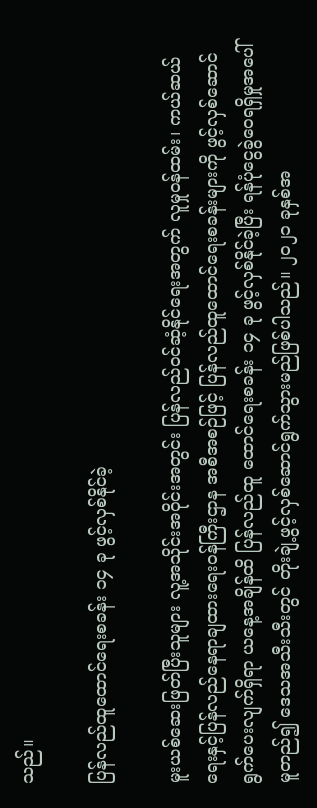သည်။

ပြန်လည်ထူထောင်ရေးစခန်း ၁၄ ခု ဖွင့်လှစ်နိုင်ခဲ့

မူးယစ်ဆေးဖြတ်ပြီးသူများ လူ့အသိုင်းအဝိုင်းအတွင်း ပြန်လည်ဝင်ဆံ့နိုင်ရေးအတွက် လူမှုဝန်ထမ်း၊ ကယ်ဆယ်ရေးနှင့်ပြန်လည်နေရာချထားရေးဝန်ကြီးဌာန အစီအစဉ်ဖြင့် ပြန်လည်ထူထောင်ရေးစခန်းများကို ဖွင့်လှစ်ဆောင်ရွက်ပေးလျက်ရှိရာ ယနေ့အချိန်ထိ ပြန်လည်ထူ ထောင်ရေးစခန်း ၁၄ ခု ဖွင့်လှစ်နိုင်ခဲ့ပြီး ရန်ပုံငွေခွဲဝေရရှိမှုအပေါ်မူတည်၍ ဒေသအသီးသီးတွင် တိုးချဲ့ဖွင့်လှစ်ဆောင်ရွက်သွားမည်ဖြစ်ပါသည်။ ၂၀၂၁ ခုနှစ်အ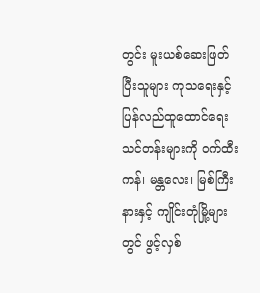တွင်း မူးယစ်ဆေးဖြတ်ပြီးသူများ ကုသရေးနှင့်ပြန်လည်ထူထောင်ရေးသင်တန်းများကို ဝက်ထီးကန်၊ မန္တလေး၊ မြစ်ကြီးနားနှင့် ကျိုင်းတုံမြို့များတွင် ဖွင့်လှစ်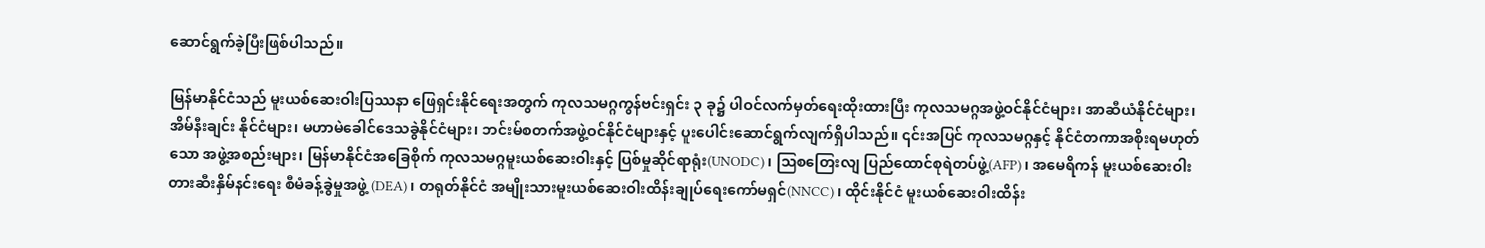ဆောင်ရွက်ခဲ့ပြီးဖြစ်ပါသည်။

မြန်မာနိုင်ငံသည် မူးယစ်ဆေးဝါးပြဿနာ ဖြေရှင်းနိုင်ရေးအတွက် ကုလသမဂ္ဂကွန်ဗင်းရှင်း ၃ ခု၌ ပါဝင်လက်မှတ်ရေးထိုးထားပြီး ကုလသမဂ္ဂအဖွဲ့ဝင်နိုင်ငံများ၊ အာဆီယံနိုင်ငံများ၊ အိမ်နီးချင်း နိုင်ငံများ၊ မဟာမဲခေါင်ဒေသခွဲနိုင်ငံများ၊ ဘင်းမ်စတက်အဖွဲ့ဝင်နိုင်ငံများနှင့် ပူးပေါင်းဆောင်ရွက်လျက်ရှိပါသည်။ ၎င်းအပြင် ကုလသမဂ္ဂနှင့် နိုင်ငံတကာအစိုးရမဟုတ်သော အဖွဲ့အစည်းများ၊ မြန်မာနိုင်ငံအခြေစိုက် ကုလသမဂ္ဂမူးယစ်ဆေးဝါးနှင့် ပြစ်မှုဆိုင်ရာရုံး(UNODC)၊ ဩစတြေးလျ ပြည်ထောင်စုရဲတပ်ဖွဲ့(AFP)၊ အမေရိကန် မူးယစ်ဆေးဝါးတားဆီးနှိမ်နင်းရေး စီမံခန့်ခွဲမှုအဖွဲ့ (DEA)၊ တရုတ်နိုင်ငံ အမျိုးသားမူးယစ်ဆေးဝါးထိန်းချုပ်ရေးကော်မရှင်(NNCC)၊ ထိုင်းနိုင်ငံ မူးယစ်ဆေးဝါးထိန်း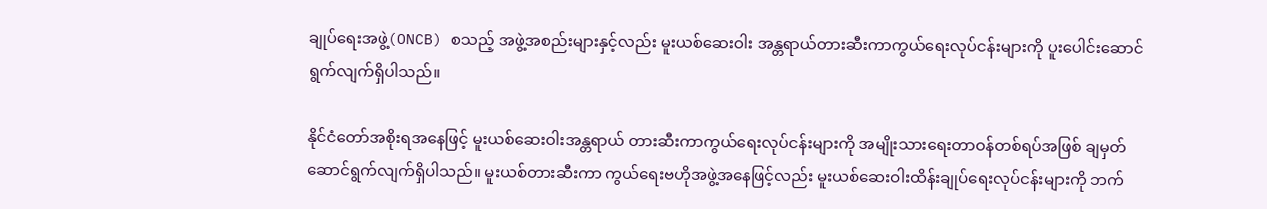ချုပ်ရေးအဖွဲ့(ONCB) စသည့် အဖွဲ့အစည်းများနှင့်လည်း မူးယစ်ဆေးဝါး အန္တရာယ်တားဆီးကာကွယ်ရေးလုပ်ငန်းများကို ပူးပေါင်းဆောင်ရွက်လျက်ရှိပါသည်။

နိုင်ငံတော်အစိုးရအနေဖြင့် မူးယစ်ဆေးဝါးအန္တရာယ် တားဆီးကာကွယ်ရေးလုပ်ငန်းများကို အမျိုးသားရေးတာဝန်တစ်ရပ်အဖြစ် ချမှတ်ဆောင်ရွက်လျက်ရှိပါသည်။ မူးယစ်တားဆီးကာ ကွယ်ရေးဗဟိုအဖွဲ့အနေဖြင့်လည်း မူးယစ်ဆေးဝါးထိန်းချုပ်ရေးလုပ်ငန်းများကို ဘက်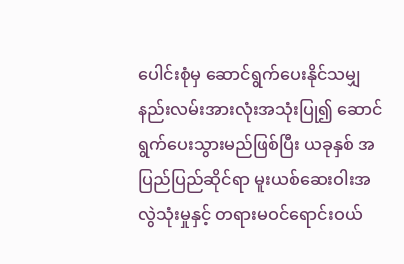ပေါင်းစုံမှ ဆောင်ရွက်ပေးနိုင်သမျှ နည်းလမ်းအားလုံးအသုံးပြု၍ ဆောင်ရွက်ပေးသွားမည်ဖြစ်ပြီး ယခုနှစ် အပြည်ပြည်ဆိုင်ရာ မူးယစ်ဆေးဝါးအလွဲသုံးမှုနှင့် တရားမဝင်ရောင်းဝယ်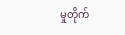မှုတိုက်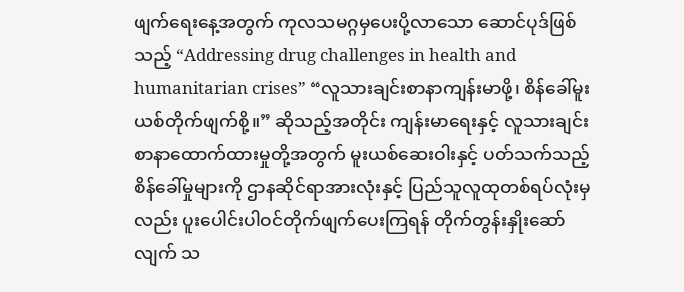ဖျက်ရေးနေ့အတွက် ကုလသမဂ္ဂမှပေးပို့လာသော ဆောင်ပုဒ်ဖြစ်သည့် “Addressing drug challenges in health and humanitarian crises” “လူသားချင်းစာနာကျန်းမာဖို့၊ စိန်ခေါ်မူးယစ်တိုက်ဖျက်စို့။” ဆိုသည့်အတိုင်း ကျန်းမာရေးနှင့် လူသားချင်းစာနာထောက်ထားမှုတို့အတွက် မူးယစ်ဆေးဝါးနှင့် ပတ်သက်သည့် စိန်ခေါ်မှုများကို ဌာနဆိုင်ရာအားလုံးနှင့် ပြည်သူလူထုတစ်ရပ်လုံးမှလည်း ပူးပေါင်းပါဝင်တိုက်ဖျက်ပေးကြရန် တိုက်တွန်းနှိုးဆော်လျက် သ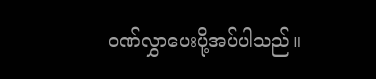ဝဏ်လွှာပေးပို့အပ်ပါသည်။